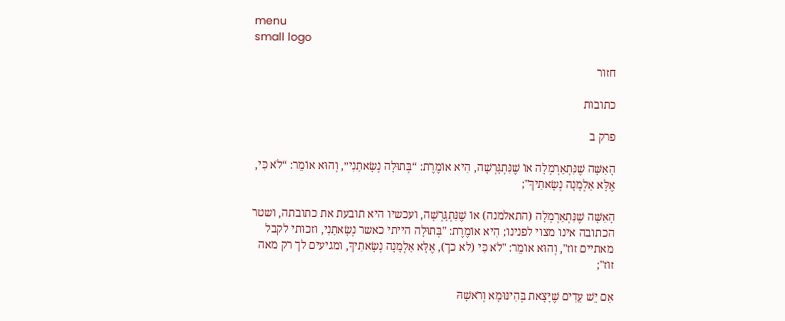menu
small logo

חזור

כתובות

פרק ב

הָאִשָּׁה שֶׁנִּתְאַרְמְלָה אוֹ שֶׁנִּתְגָּרְשָׁה, הִיא אוֹמֶרֶת: “בְּתוּלָה נְשָׂאתַנִי״, וְהוּא אוֹמֵר: “לֹא כִּי, אֶלָּא אַלְמָנָה נְשָׂאתִיךְ";

הָאִשָּׁה שֶׁנִּתְאַרְמְלָה (התאלמנה) אוֹ שֶׁנִּתְגָּרְשָׁה, ועכשיו היא תובעת את כתובתה, ושטר הכתובה אינו מצוי לפנינו; הִיא אוֹמֶרֶת: "בְּתוּלָה הייתי כאשר נְשָׂאתַנִי, וזכותי לקבל מאתיים זוז", וְהוּא אוֹמֵר: "לֹא כִּי (לא כך), אֶלָּא אַלְמָנָה נְשָׂאתִיךְ, ומגיעים לך רק מאה זוז";

אִם יֵשׁ עֵדִים שֶׁיָּצָאת בְּהִינּוּמָא וְרֹאשָׁהּ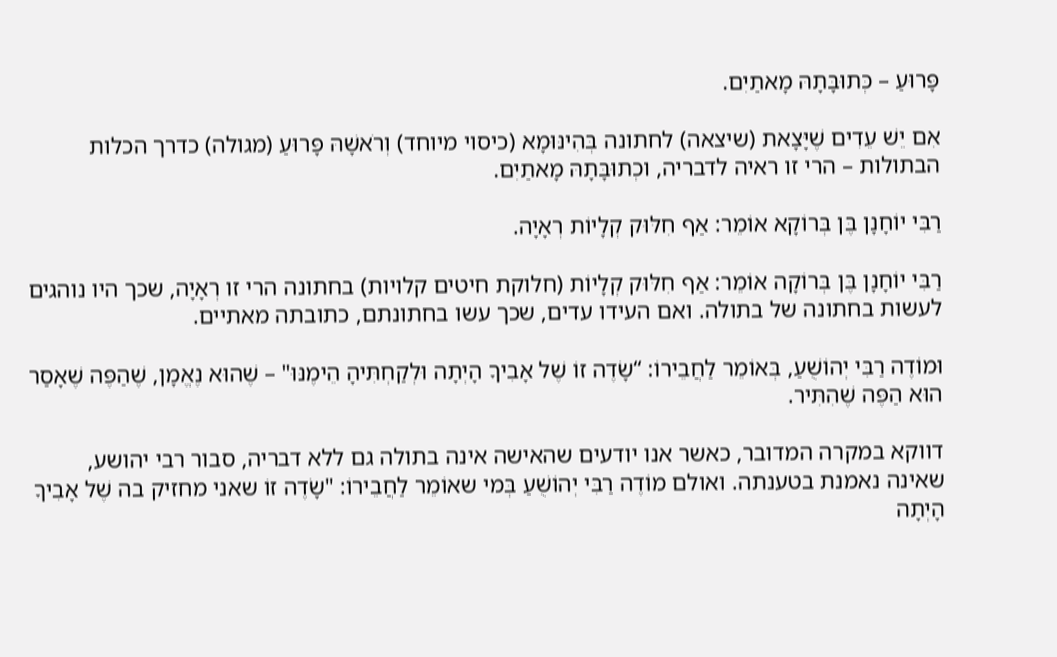פָּרוּעַ – כְּתוּבָּתָהּ מָאתַיִם.

אִם יֵשׁ עֵדִים שֶׁיָּצָאת (שיצאה) לחתונה בְּהִינּוּמָא (כיסוי מיוחד) וְרֹאשָׁהּ פָּרוּעַ (מגולה) כדרך הכלות הבתולות – הרי זו ראיה לדבריה, וכְתוּבָּתָהּ מָאתַיִם.

רַבִּי יוֹחָנָן בֶּן בְּרוֹקָא אוֹמֵר: אַף חִלּוּק קְלָיוֹת רְאָיָה.

רַבִּי יוֹחָנָן בֶּן בְּרוֹקָה אוֹמֵר: אַף חִלּוּק קְלָיוֹת (חלוקת חיטים קלויות) בחתונה הרי זו רְאָיָה, שכך היו נוהגים לעשות בחתונה של בתולה. ואם העידו עדים, שכך עשו בחתונתם, כתובתה מאתיים.

וּמוֹדֶה רַבִּי יְהוֹשֻׁעַ, בְּאוֹמֵר לַחֲבֵירוֹ: “שָׂדֶה זוֹ שֶׁל אָבִיךָ הָיְתָה וּלְקַחְתִּיהָ הֵימֶנּוּ" – שֶׁהוּא נֶאֱמָן, שֶׁהַפֶּה שֶׁאָסַר הוּא הַפֶּה שֶׁהִתִּיר.

דווקא במקרה המדובר, כאשר אנו יודעים שהאישה אינה בתולה גם ללא דבריה, סבור רבי יהושע, שאינה נאמנת בטענתה. ואולם מוֹדֶה רַבִּי יְהוֹשֻׁעַ בְּמי שאוֹמֵר לַחֲבֵירוֹ: "שָׂדֶה זוֹ שאני מחזיק בה שֶׁל אָבִיךָ הָיְתָה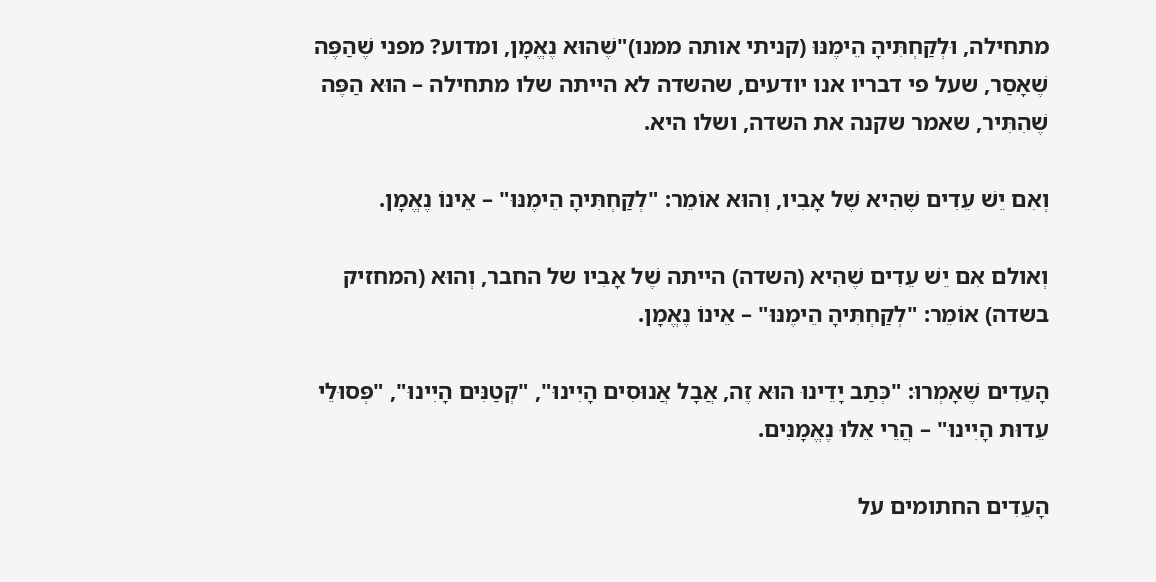מתחילה, וּלְקַחְתִּיהָ הֵימֶנּוּ (קניתי אותה ממנו)"שֶׁהוּא נֶאֱמָן, ומדוע? מפני שֶׁהַפֶּה שֶׁאָסַר, שעל פי דבריו אנו יודעים, שהשדה לא הייתה שלו מתחילה – הוּא הַפֶּה שֶׁהִתִּיר, שאמר שקנה את השדה, ושלו היא.

וְאִם יֵשׁ עֵדִים שֶׁהִיא שֶׁל אָבִיו, וְהוּא אוֹמֵר: "לְקַחְתִּיהָ הֵימֶנּוּ" – אֵינוֹ נֶאֱמָן.

וְאולם אִם יֵשׁ עֵדִים שֶׁהִיא (השדה) הייתה שֶׁל אָבִיו של החבר, וְהוּא (המחזיק בשדה) אוֹמֵר: "לְקַחְתִּיהָ הֵימֶנּוּ" – אֵינוֹ נֶאֱמָן.

הָעֵדִים שֶׁאָמְרוּ: "כְּתַב יָדֵינוּ הוּא זֶה, אֲבָל אֲנוּסִים הָיִינוּ", "קְטַנִּים הָיִינוּ", "פְּסוּלֵי עֵדוּת הָיִינוּ" – הֲרֵי אֵלּוּ נֶאֱמָנִים.

הָעֵדִים החתומים על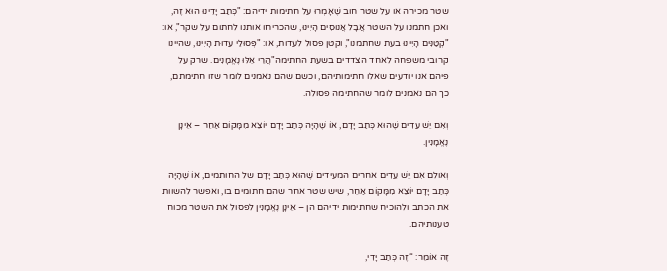שטר מכירה או על שטר חוב שֶׁאָמְרוּ על חתימות ידיהם: "כְּתַב יָדֵינוּ הוּא זֶה, ואכן חתמנו על השטר אֲבָל אֲנוּסִים הָיִינוּ, שהכריחו אותנו לחתום על שקר", או: "קְטַנִּים הָיִינוּ בעת שחתמנו", וקטן פסול לעדות, או: "פְּסוּלֵי עֵדוּת הָיִינוּ, שהיינו קרובי משפחה לאחד הצדדים בשעת החתימה"הֲרֵי אֵלּוּ נֶאֱמָנִים. שרק על פיהם אנו יודעים שאלו חתימותיהם, וכשם שהם נאמנים לומר שזו חתימתם, כך הם נאמנים לומר שהחתימה פסולה.

וְאִם יֵשׁ עֵדִים שֶׁהוּא כְּתַב יָדָם, אוֹ שֶׁהָיָה כְּתַב יָדָם יוֹצֵא מִמָּקוֹם אַחֵר – אֵינָן נֶאֱמָנִין.

וְאולם אִם יֵשׁ עֵדִים אחרים המעידים שֶׁהוּא כְּתַב יָדָם של החותמים, אוֹ שֶׁהָיָה כְּתַב יָדָם יוֹצֵא מִמָּקוֹם אַחֵר, שיש שטר אחר שהם חתומים בו, ואפשר להשוות את הכתב ולהוכיח שחתימות ידיהם הן – אֵינָן נֶאֱמָנִין לפסול את השטר מכוח טענותיהם.

זֶה אוֹמֵר: “זֶה כְּתַב יָדִי,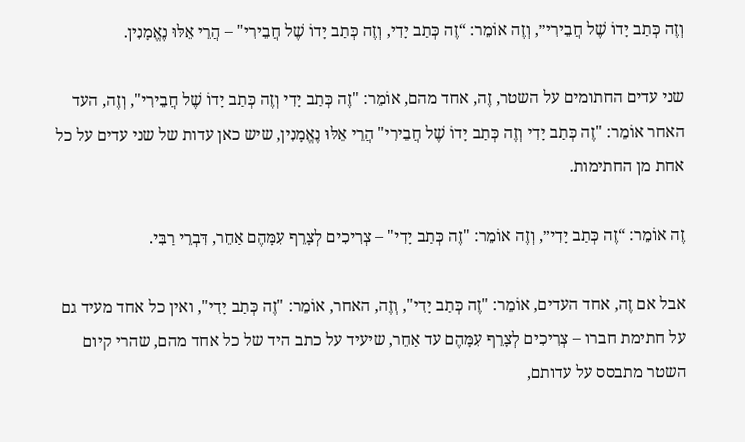וְזֶה כְּתַב יָדוֹ שֶׁל חֲבֵירִי״, וְזֶה אוֹמֵר: “זֶה כְּתַב יָדִי, וְזֶה כְּתַב יָדוֹ שֶׁל חֲבֵירִי" – הֲרֵי אֵלּוּ נֶאֱמָנִין.

שני עדים החתומים על השטר, זֶה, אחד מהם, אוֹמֵר: "זֶה כְּתַב יָדִי וְזֶה כְּתַב יָדוֹ שֶׁל חֲבֵירִי", וְזֶה, העד האחר אוֹמֵר: "זֶה כְּתַב יָדִי וְזֶה כְּתַב יָדוֹ שֶׁל חֲבֵירִי" הֲרֵי אֵלּוּ נֶאֱמָנִין, שיש כאן עדות של שני עדים על כל אחת מן החתימות.

זֶה אוֹמֵר: “זֶה כְּתַב יָדִי״, וְזֶה אוֹמֵר: "זֶה כְּתַב יָדִי" – צְרִיכִים לְצָרֵף עִמָּהֶם אַחֵר, דִּבְרֵי רַבִּי.

אבל אם זֶה, אחד העדים, אוֹמֵר: "זֶה כְּתַב יָדִי", וְזֶה, האחר, אוֹמֵר: "זֶה כְּתַב יָדִי", ואין כל אחד מעיד גם על חתימת חברו – צְרִיכִים לְצָרֵף עִמָּהֶם עד אַחֵר, שיעיד על כתב היד של כל אחד מהם, שהרי קיום השטר מתבסס על עדותם,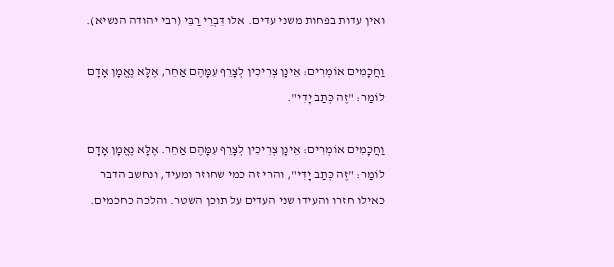ואין עדות בפחות משני עדים. אלו דִּבְרֵי רַבִּי (רבי יהודה הנשיא).

וַחֲכָמִים אוֹמְרִים: אֵינָן צְרִיכִין לְצָרֵף עִמָּהֶם אַחֵר, אֶלָּא נֶאֱמָן אָדָם לוֹמַר: "זֶה כְּתַב יָדִי".

וַחֲכָמִים אוֹמְרִים: אֵינָן צְרִיכִין לְצָרֵף עִמָּהֶם אַחֵר. אֶלָּא נֶאֱמָן אָדָם לוֹמַר: "זֶה כְּתַב יָדִי", והרי זה כמי שחוזר ומעיד, ונחשב הדבר כאילו חזרו והעידו שני העדים על תוכן השטר. והלכה כחכמים.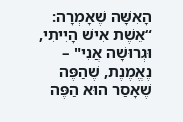הָאִשָּׁה שֶׁאָמְרָה: “אֵשֶׁת אִישׁ הָיִיתִי, וּגְרוּשָׁה אֲנִי" – נֶאֱמֶנֶת, שֶׁהַפֶּה שֶׁאָסַר הוּא הַפֶּה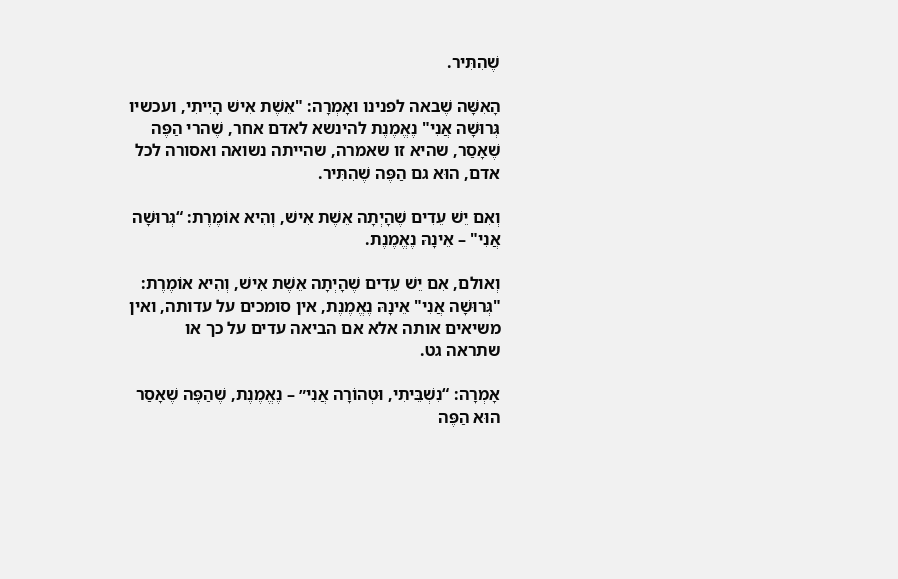שֶׁהִתִּיר.

הָאִשָּׁה שֶׁבאה לפנינו ואָמְרָה: "אֵשֶׁת אִישׁ הָיִיתִי, ועכשיו גְּרוּשָׁה אֲנִי" נֶאֱמֶנֶת להינשא לאדם אחר, שֶׁהרי הַפֶּה שֶׁאָסַר, שהיא זו שאמרה, שהייתה נשואה ואסורה לכל אדם, הוּא גם הַפֶּה שֶׁהִתִּיר.

וְאִם יֵשׁ עֵדִים שֶׁהָיְתָה אֵשֶׁת אִישׁ, וְהִיא אוֹמֶרֶת: “גְּרוּשָׁה אֲנִי" – אֵינָהּ נֶאֱמֶנֶת.

וְאולם, אִם יֵשׁ עֵדִים שֶׁהָיְתָה אֵשֶׁת אִישׁ, וְהִיא אוֹמֶרֶת: "גְּרוּשָׁה אֲנִי" אֵינָהּ נֶאֱמֶנֶת, אין סומכים על עדותה, ואין משיאים אותה אלא אם הביאה עדים על כך או שתראה גט.

אָמְרָה: “נִשְׁבֵּיתִי, וּטְהוֹרָה אֲנִי״ – נֶאֱמֶנֶת, שֶׁהַפֶּה שֶׁאָסַר הוּא הַפֶּה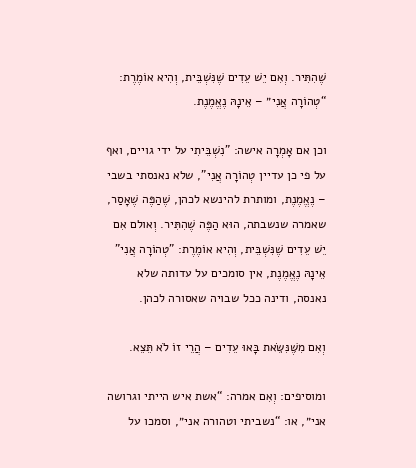שֶׁהִתִּיר. וְאִם יֵשׁ עֵדִים שֶׁנִּשְׁבֵּית, וְהִיא אוֹמֶרֶת: “טְהוֹרָה אֲנִי״ – אֵינָהּ נֶאֱמֶנֶת.

וכן אם אָמְרָה אישה: "נִשְׁבֵּיתִי על ידי גויים, ואף על פי כן עדיין טְהוֹרָה אֲנִי", שלא נאנסתי בשבי – נֶאֱמֶנֶת, ומותרת להינשא לכהן, שֶׁהַפֶּה שֶׁאָסַר, שאמרה שנשבתה, הוּא הַפֶּה שֶׁהִתִּיר. וְאולם אִם יֵשׁ עֵדִים שֶׁנִּשְׁבֵּית, וְהִיא אוֹמֶרֶת: "טְהוֹרָה אֲנִי" אֵינָהּ נֶאֱמֶנֶת, אין סומכים על עדותה שלא נאנסה, ודינה ככל שבויה שאסורה לכהן.

וְאִם מִשֶּׁנִּשֵּׂאת בָּאוּ עֵדִים – הֲרֵי זוֹ לֹא תֵּצֵא.

ומוסיפים: וְאִם אמרה: “אשת איש הייתי וגרושה אני״, או: “נשביתי וטהורה אני״, וסמכו על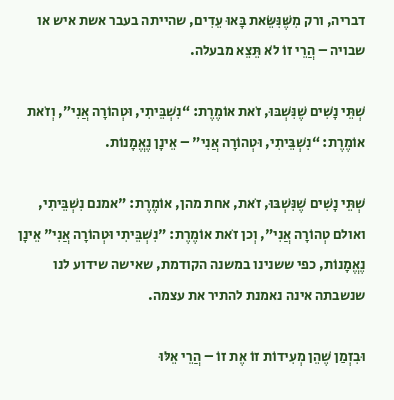דבריה, ורק מִשֶּׁנִּשֵּׂאת בָּאוּ עֵדִים, שהייתה בעבר אשת איש או שבויה – הֲרֵי זוֹ לֹא תֵּצֵא מבעלה.

שְׁתֵּי נָשִׁים שֶׁנִּשְׁבּוּ, זֹאת אוֹמֶרֶת: “נִשְׁבֵּיתִי, וּטְהוֹרָה אֲנִי״, וְזֹאת אוֹמֶרֶת: “נִשְׁבֵּיתִי, וּטְהוֹרָה אֲנִי" – אֵינָן נֶאֱמָנוֹת.

שְׁתֵּי נָשִׁים שֶׁנִּשְׁבּוּ, זֹאת, אחת מהן, אוֹמֶרֶת: "אמנם נִשְׁבֵּיתִי, ואולם טְהוֹרָה אֲנִי", וְכן זֹאת אוֹמֶרֶת: "נִשְׁבֵּיתִי וּטְהוֹרָה אֲנִי" אֵינָן נֶאֱמָנוֹת, כפי ששנינו במשנה הקודמת, שאישה שידוע לנו שנשבתה אינה נאמנת להתיר את עצמה.

וּבִזְמַן שֶׁהֵן מְעִידוֹת זוֹ אֶת זוֹ – הֲרֵי אֵלּוּ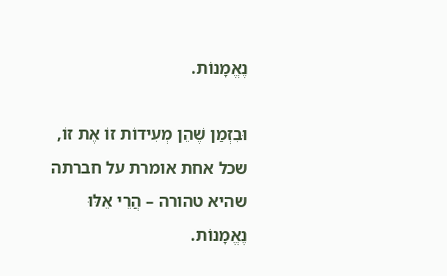נֶאֱמָנוֹת.

וּבִזְמַן שֶׁהֵן מְעִידוֹת זוֹ אֶת זוֹ, שכל אחת אומרת על חברתה שהיא טהורה – הֲרֵי אֵלּוּ נֶאֱמָנוֹת.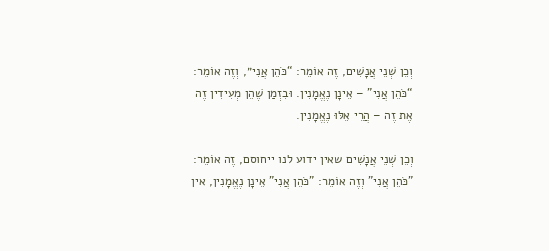וְכֵן שְׁנֵי אֲנָשִׁים, זֶה אוֹמֵר: “כֹּהֵן אֲנִי״, וְזֶה אוֹמֵר: “כֹּהֵן אֲנִי" – אֵינָן נֶאֱמָנִין. וּבִזְמַן שֶׁהֵן מְעִידִין זֶה אֶת זֶה – הֲרֵי אֵלּוּ נֶאֱמָנִין.

וְכֵן שְׁנֵי אֲנָשִׁים שאין ידוע לנו ייחוסם, זֶה אוֹמֵר: "כֹּהֵן אֲנִי" וְזֶה אוֹמֵר: "כֹּהֵן אֲנִי" אֵינָן נֶאֱמָנִין, אין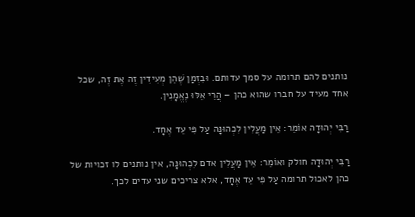נותנים להם תרומה על סמך עדותם. וּבִזְמַן שֶׁהֵן מְעִידִין זֶה אֶת זֶה, שכל אחד מעיד על חברו שהוא כהן – הֲרֵי אֵלּוּ נֶאֱמָנִין.

רַבִּי יְהוּדָה אוֹמֵר: אֵין מַעֲלִין לִכְהוּנָּה עַל פִּי עֵד אֶחָד.

רַבִּי יְהוּדָה חולק ואוֹמֵר: אֵין מַעֲלִין אדם לִכְהוּנָּה, אין נותנים לו זכויות של כהן לאכול תרומה עַל פִּי עֵד אֶחָד, אלא צריכים שני עדים לכך.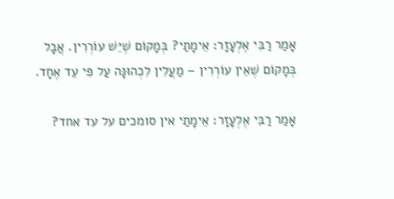אָמַר רַבִּי אֶלְעָזָר: אֵימָתַי? בְּמָקוֹם שֶׁיֵּשׁ עוֹרְרִין. אֲבָל בְּמָקוֹם שֶׁאֵין עוֹרְרִין – מַעֲלִין לִכְהוּנָּה עַל פִּי עֵד אֶחָד.

אָמַר רַבִּי אֶלְעָזָר: אֵימָתַי אין סומכים על עד אחד?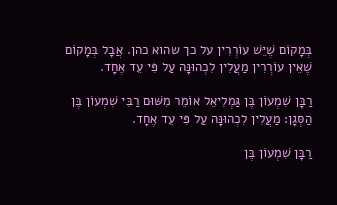בְּמָקוֹם שֶׁיֵּשׁ עוֹרְרִין על כך שהוא כהן. אֲבָל בְּמָקוֹם שֶׁאֵין עוֹרְרִין מַעֲלִין לִכְהוּנָּה עַל פִּי עֵד אֶחָד.

רַבָּן שִׁמְעוֹן בֶּן גַּמְלִיאֵל אוֹמֵר מִשּׁוּם רַבִּי שִׁמְעוֹן בֶּן הַסְּגָן: מַעֲלִין לִכְהוּנָּה עַל פִּי עֵד אֶחָד.

רַבָּן שִׁמְעוֹן בֶּן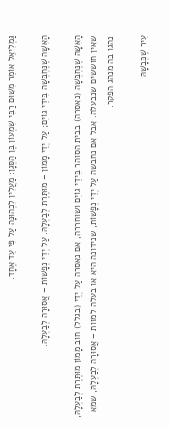גַּמְלִיאֵל אוֹמֵר מִשּׁוּם רַבִּי שִׁמְעוֹן בֶּן הַסְּגָן: מַעֲלִין לִכְהוּנָּה עַל פִּי עֵד אֶחָד.

הָאִשָּׁה שֶׁנֶּחְבְּשָׁה בִּידֵי גוֹיִם; עַל יְדֵי מָמוֹן – מוּתֶּרֶת לְבַעְלָהּ. עַל יְדֵי נְפָשׁוֹת – אֲסוּרָה לְבַעְלָהּ.

הָאִשָּׁה שֶׁנֶּחְבְּשָׁה (נאסרה) בבית הסוהר בִּידֵי גוֹיִם ושוחררה, אם נאסרה עַל יְדֵי (בגלל) חוב מָמוֹן מוּתֶּרֶת לְבַעְלָהּ, שאין חוששים שנבעלה. אבל אם נחבשה עַל יְדֵי נְפָשׁוֹת, שנידונה היא או בעלה למוות – אֲסוּרָה לְבַעְלָהּ, שמא נהגו בה מנהג הפקר.

עִיר שֶׁכְּבָשָׁהּ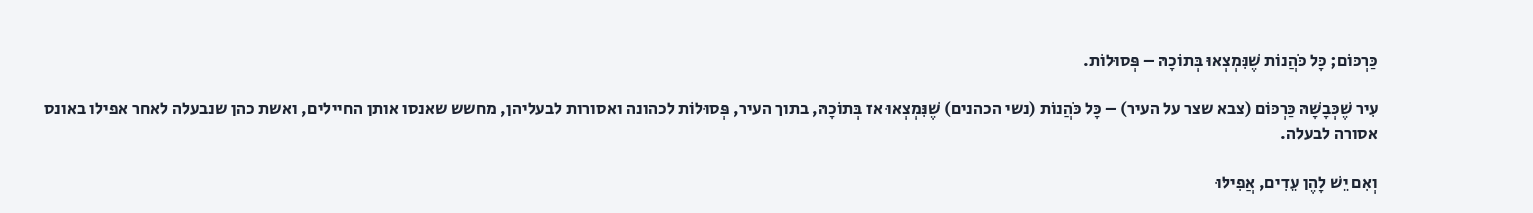כַּרְכּוֹם; כָּל כֹּהֲנוֹת שֶׁנִּמְצְאוּ בְּתוֹכָהּ – פְּסוּלוֹת.

עִיר שֶׁכְּבָשָׁהּ כַּרְכּוֹם (צבא שצר על העיר) – כָּל כֹּהֲנוֹת (נשי הכהנים) שֶׁנִּמְצְאוּ אז בְּתוֹכָהּ, בתוך העיר, פְּסוּלוֹת לכהונה ואסורות לבעליהן, מחשש שאנסו אותן החיילים, ואשת כהן שנבעלה לאחר אפילו באונס אסורה לבעלה.

וְאִם יֵשׁ לָהֶן עֵדִים, אֲפִילּוּ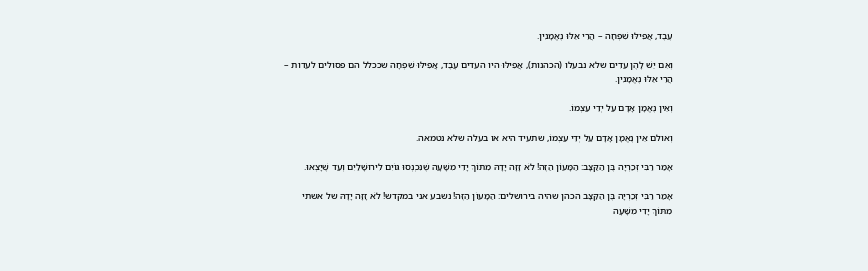עֶבֶד, אֲפִילּוּ שִׁפְחָה – הֲרֵי אֵלּוּ נֶאֱמָנִין.

וְאִם יֵשׁ לָהֶן עֵדִים שלא נבעלו (הכהנות), אֲפִילּוּ היו העדים עֶבֶד, אֲפִילּוּ שִׁפְחָה שככלל הם פסולים לעדות – הֲרֵי אֵלּוּ נֶאֱמָנִין.

וְאֵין נֶאֱמָן אָדָם עַל יְדֵי עַצְמוֹ.

וְאולם אֵין נֶאֱמָן אָדָם עַל יְדֵי עַצְמוֹ, שתעיד היא או בעלה שלא נטמאה.

אָמַר רַבִּי זְכַרְיָה בֶּן הַקַּצָּב: הַמָּעוֹן הַזֶּה! לֹא זָזָה יָדָהּ מִתּוֹךְ יָדִי מִשָּׁעָה שֶׁנִּכְנְסוּ גּוֹיִם לִירוּשָׁלַיִם וְעַד שֶׁיָּצְאוּ.

אָמַר רַבִּי זְכַרְיָה בֶּן הַקַּצָּב הכהן שהיה בירושלים: הַמָּעוֹן הַזֶּה! נשבע אני במקדש! לֹא זָזָה יָדָהּ של אשתי מִתּוֹךְ יָדִי מִשָּׁעָה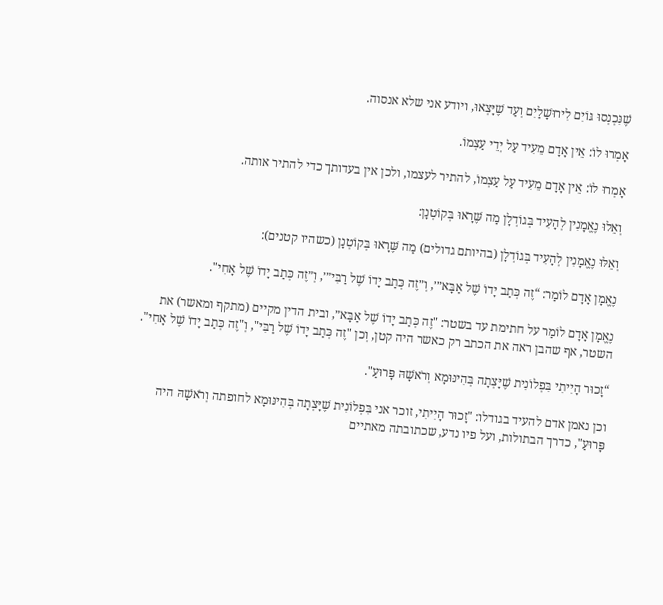שֶׁנִּכְנְסוּ גּוֹיִם לִירוּשָׁלַיִם וְעַד שֶׁיָּצְאוּ, ויודע אני שלא אנסוה.

אָמְרוּ לוֹ: אֵין אָדָם מֵעִיד עַל יְדֵי עַצְמוֹ.

אָמְרוּ לוֹ: אֵין אָדָם מֵעִיד עַל עַצְמוֹ, להתיר לעצמו, ולכן אין בעדותך כדי להתיר אותה.

וְאֵלוּ נֶאֱמָנִין לְהָעִיד בְּגוֹדְלָן מַה שֶּׁרָאוּ בְּקוֹטְנָן:

וְאֵלּוּ נֶאֱמָנִין לְהָעִיד בְּגוֹדְלָן (בהיותם גדולים) מַה שֶּׁרָאוּ בְּקוֹטְנָן (כשהיו קטנים):

נֶאֱמָן אָדָם לוֹמַר: “זֶה כְּתַב יָדוֹ שֶׁל אַבָּא״׳, וְ״זֶה כְּתַב יָדוֹ שֶׁל רַבִּי״׳, וְ״זֶה כְּתַב יָדוֹ שֶׁל אָחִי".

נֶאֱמָן אָדָם לוֹמַר על חתימת עד בשטר: "זֶה כְּתַב יָדוֹ שֶׁל אַבָּא״, ובית הדין מקיים (מתקף ומאשר) את השטר, אף שהבן ראה את הכתב רק כאשר היה קטן, וְכן "זֶה כְּתַב יָדוֹ שֶׁל רַבִּי", וְ"זֶה כְּתַב יָדוֹ שֶׁל אָחִי".

“זָכוּר הָיִיתִי בִּפְלוֹנִית שֶׁיָּצְתָה בְּהִינּוּמָא וְרֹאשָׁהּ פָּרוּעַ".

וכן נאמן אדם להעיד בגודלו: "זָכוּר הָיִיתִי, זוכר אני בִּפְלוֹנִית שֶׁיָּצְתָה בְּהִינּוּמָא לחופתה וְרֹאשָׁהּ היה פָּרוּעַ", כדרך הבתולות, ועל פיו נדע, שכתובתה מאתיים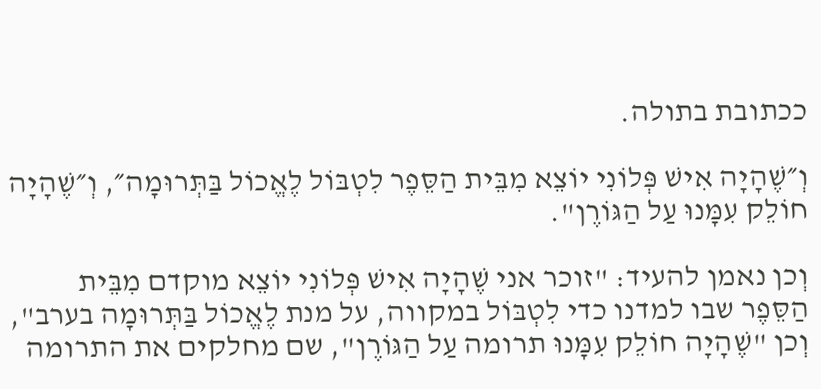ככתובת בתולה.

וְ״שֶׁהָיָה אִישׁ פְּלוֹנִי יוֹצֵא מִבֵּית הַסֵּפֶר לִטְבּוֹל לֶאֱכוֹל בַּתְּרוּמָה״, וְ״שֶׁהָיָה חוֹלֵק עִמָּנוּ עַל הַגּוֹרֶן".

וְכן נאמן להעיד: "זוכר אני שֶׁהָיָה אִישׁ פְּלוֹנִי יוֹצֵא מוקדם מִבֵּית הַסֵּפֶר שבו למדנו כדי לִטְבּוֹל במקווה, על מנת לֶאֱכוֹל בַּתְּרוּמָה בערב", וְכן "שֶׁהָיָה חוֹלֵק עִמָּנוּ תרומה עַל הַגּוֹרֶן", שם מחלקים את התרומה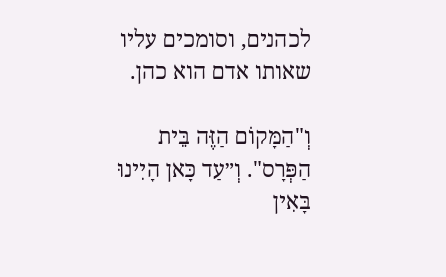לכהנים, וסומכים עליו שאותו אדם הוא כהן.

וְ"הַמָּקוֹם הַזֶּה בֵּית הַפְּרָס". וְ״עַד כָּאן הָיִינוּ בָּאִין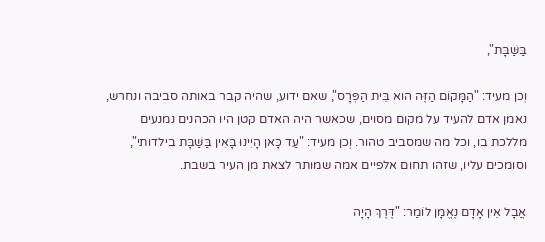בַּשַּׁבָּת",

וְכן מעיד: "הַמָּקוֹם הַזֶּה הוא בֵּית הַפְּרָס", שאם ידוע, שהיה קבר באותה סביבה ונחרש, נאמן אדם להעיד על מקום מסוים, שכאשר היה האדם קטן היו הכהנים נמנעים מללכת בו, וכל מה שמסביב טהור. וְכן מעיד: "עַד כָּאן הָיִינוּ בָּאִין בַּשַּׁבָּת בילדותי", וסומכים עליו, שזהו תחום אלפיים אמה שמותר לצאת מן העיר בשבת.

אֲבָל אֵין אָדָם נֶאֱמָן לוֹמַר: "דֶּרֶךְ הָיָה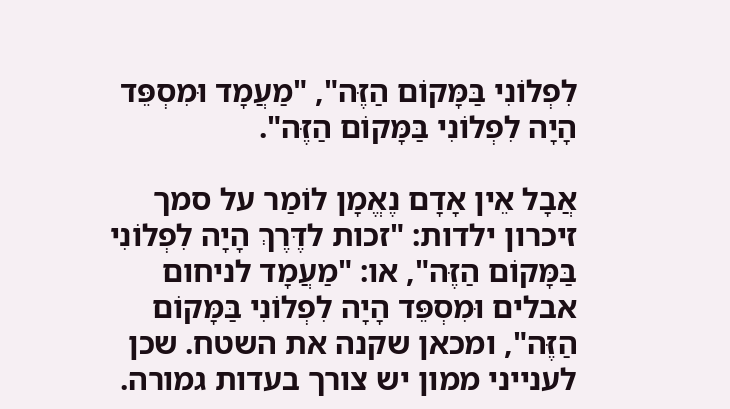לִפְלוֹנִי בַּמָּקוֹם הַזֶּה", "מַעֲמָד וּמִסְפֵּד הָיָה לִפְלוֹנִי בַּמָּקוֹם הַזֶּה".

אֲבָל אֵין אָדָם נֶאֱמָן לוֹמַר על סמך זיכרון ילדות: "זכות לדֶּרֶךְ הָיָה לִפְלוֹנִי בַּמָּקוֹם הַזֶּה", או: "מַעֲמָד לניחום אבלים וּמִסְפֵּד הָיָה לִפְלוֹנִי בַּמָּקוֹם הַזֶּה", ומכאן שקנה את השטח. שכן לענייני ממון יש צורך בעדות גמורה.